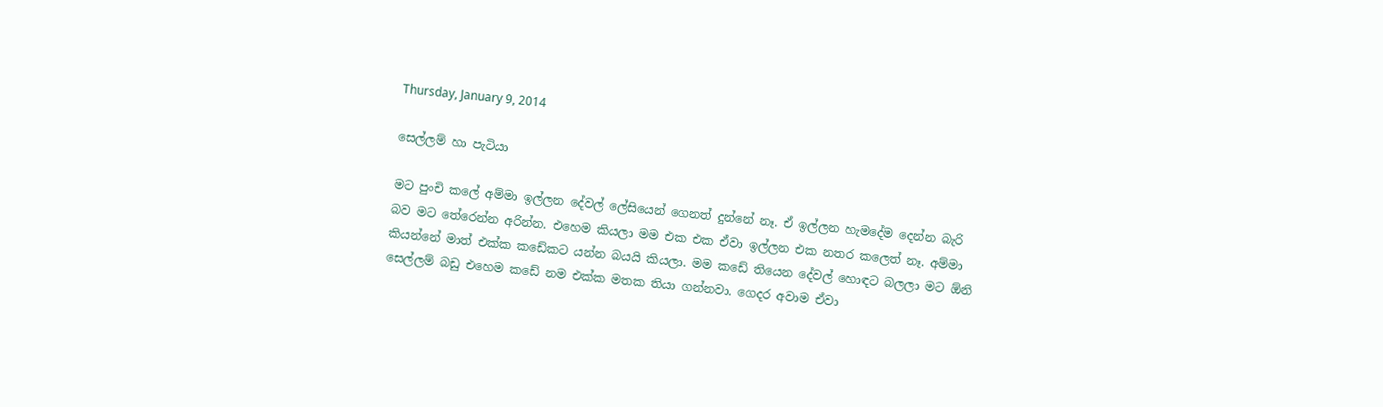Thursday, January 9, 2014

සෙල්ලම් හා පැටියා

මට පුංචි කලේ අම්මා ඉල්ලන දේවල් ලේසියෙන් ගෙනත් දුන්නේ නෑ. ඒ ඉල්ලන හැමදේම දෙන්න බැරි බව මට තේරෙන්න අරින්න. එහෙම කියලා මම එක එක ඒවා ඉල්ලන එක නතර කලෙත් නෑ. අම්මා කියන්නේ මාත් එක්ක කඩේකට යන්න බයයි කියලා. මම කඩේ තියෙන දේවල් හොඳට බලලා මට ඕනි සෙල්ලම් බඩු එහෙම කඩේ නම එක්ක මතක තියා ගන්නවා. ගෙදර අවාම ඒවා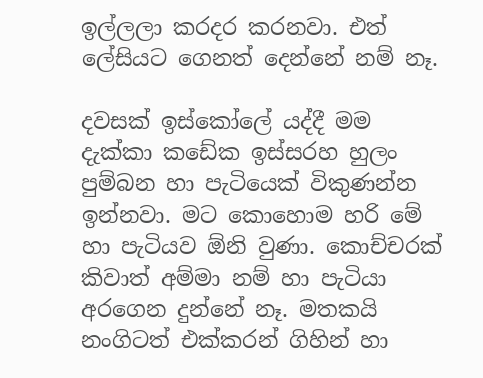ඉල්ලලා කරදර කරනවා. එත් ලේසියට ගෙනත් දෙන්නේ නම් නෑ.

දවසක් ඉස්කෝලේ යද්දී මම දැක්කා කඩේක ඉස්සරහ හුලං පුම්බන හා පැටියෙක් විකුණන්න ඉන්නවා. මට කොහොම හරි මේ හා පැටියව ඕනි වුණා. කොච්චරක් කිවාත් අම්මා නම් හා පැටියා අරගෙන දුන්නේ නෑ. මතකයි නංගිටත් එක්කරන් ගිහින් හා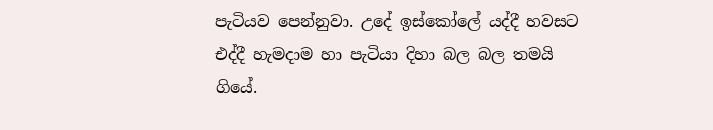පැටියව පෙන්නුවා. උදේ ඉස්කෝලේ යද්දී හවසට එද්දී හැමදාම හා පැටියා දිහා බල බල තමයි ගියේ.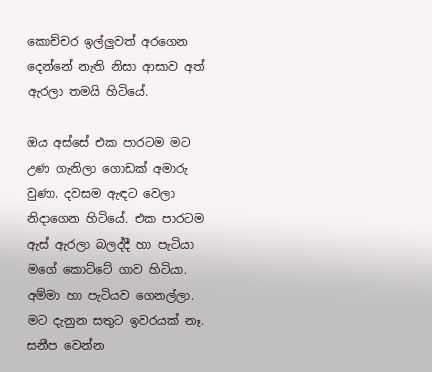කොච්චර ඉල්ලුවත් අරගෙන දෙන්නේ නැති නිසා ආසාව අත් ඇරලා තමයි හිටියේ.

ඔය අස්සේ එක පාරටම මට උණ ගැනිලා ගොඩක් අමාරු වුණා. දවසම ඇඳට වෙලා නිදාගෙන හිටියේ. එක පාරටම ඇස් ඇරලා බලද්දී හා පැටියා මගේ කොට්ටේ ගාව හිටියා. අම්මා හා පැටියව ගෙනල්ලා. මට දැනුන සතුට ඉවරයක් නෑ. සනීප වෙන්න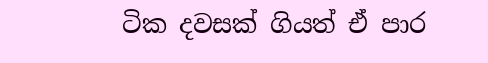ටික දවසක් ගියත් ඒ පාර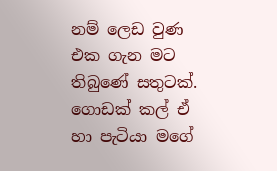නම් ලෙඩ වුණ එක ගැන මට තිබුණේ සතුටක්. ගොඩක් කල් ඒ හා පැටියා මගේ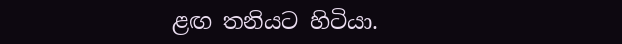ළඟ තනියට හිටියා.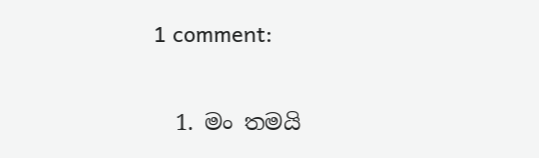1 comment:

  1. මං තමයි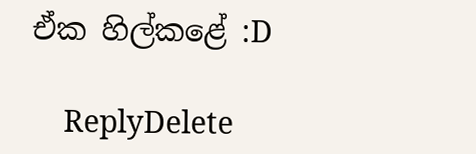ඒක හිල්කළේ :D

    ReplyDelete